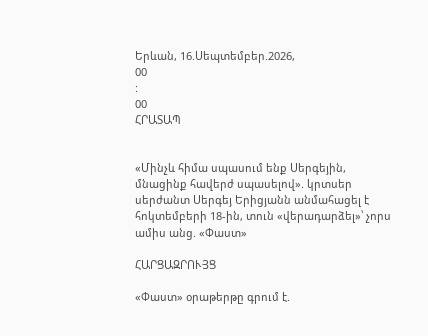Երևան, 16.Սեպտեմբեր.2026,
00
:
00
ՀՐԱՏԱՊ


«Մինչև հիմա սպասում ենք Սերգեյին, մնացինք հավերժ սպասելով». կրտսեր սերժանտ Սերգեյ Երիցյանն անմահացել է հոկտեմբերի 18-ին, տուն «վերադարձել»՝ չորս ամիս անց. «Փաստ»

ՀԱՐՑԱԶՐՈՒՅՑ

«Փաստ» օրաթերթը գրում է.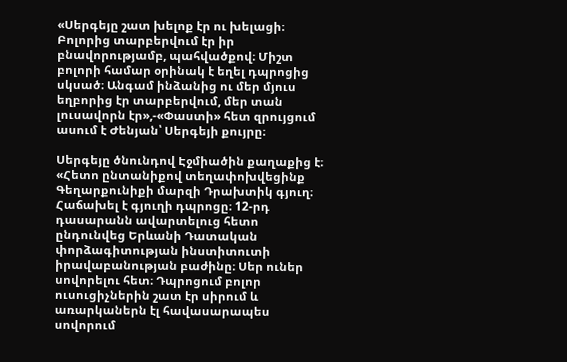«Սերգեյը շատ խելոք էր ու խելացի։ Բոլորից տարբերվում էր իր բնավորությամբ, պահվածքով։ Միշտ բոլորի համար օրինակ է եղել դպրոցից սկսած։ Անգամ ինձանից ու մեր մյուս եղբորից էր տարբերվում, մեր տան լուսավորն էր»,-«Փաստի» հետ զրույցում ասում է Ժենյան՝ Սերգեյի քույրը։

Սերգեյը ծնունդով Էջմիածին քաղաքից է։ «Հետո ընտանիքով տեղափոխվեցինք Գեղարքունիքի մարզի Դրախտիկ գյուղ։ Հաճախել է գյուղի դպրոցը։ 12-րդ դասարանն ավարտելուց հետո ընդունվեց Երևանի Դատական փորձագիտության ինստիտուտի իրավաբանության բաժինը։ Սեր ուներ սովորելու հետ։ Դպրոցում բոլոր ուսուցիչներին շատ էր սիրում և առարկաներն էլ հավասարապես սովորում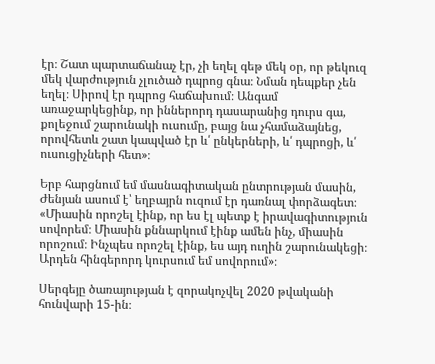էր։ Շատ պարտաճանաչ էր, չի եղել գեթ մեկ օր, որ թեկուզ մեկ վարժություն չլուծած դպրոց գնա։ Նման դեպքեր չեն եղել։ Սիրով էր դպրոց հաճախում։ Անգամ առաջարկեցինք, որ իններորդ դասարանից դուրս գա, քոլեջում շարունակի ուսումը, բայց նա չհամաձայնեց, որովհետև շատ կապված էր և՛ ընկերների, և՛ դպրոցի, և՛ ուսուցիչների հետ»։

Երբ հարցնում եմ մասնագիտական ընտրության մասին, Ժենյան ասում է՝ եղբայրն ուզում էր դառնալ փորձագետ։ «Միասին որոշել էինք, որ ես էլ պետք է իրավագիտություն սովորեմ։ Միասին քննարկում էինք ամեն ինչ, միասին որոշում։ Ինչպես որոշել էինք, ես այդ ուղին շարունակեցի։ Արդեն հինգերորդ կուրսում եմ սովորում»։

Սերգեյը ծառայության է զորակոչվել 2020 թվականի հունվարի 15-ին։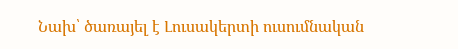Նախ՝ ծառայել է Լուսակերտի ուսումնական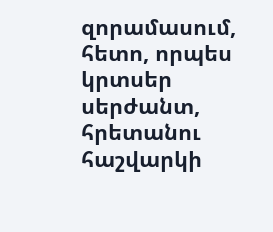զորամասում, հետո, որպես կրտսեր սերժանտ, հրետանու հաշվարկի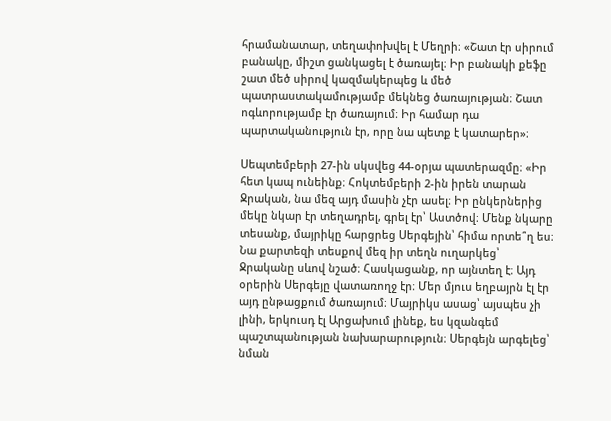հրամանատար, տեղափոխվել է Մեղրի։ «Շատ էր սիրում բանակը, միշտ ցանկացել է ծառայել։ Իր բանակի քեֆը շատ մեծ սիրով կազմակերպեց և մեծ պատրաստակամությամբ մեկնեց ծառայության։ Շատ ոգևորությամբ էր ծառայում։ Իր համար դա պարտականություն էր, որը նա պետք է կատարեր»։

Սեպտեմբերի 27-ին սկսվեց 44-օրյա պատերազմը։ «Իր հետ կապ ունեինք։ Հոկտեմբերի 2-ին իրեն տարան Ջրական, նա մեզ այդ մասին չէր ասել։ Իր ընկերներից մեկը նկար էր տեղադրել, գրել էր՝ Աստծով։ Մենք նկարը տեսանք, մայրիկը հարցրեց Սերգեյին՝ հիմա որտե՞ղ ես։ Նա քարտեզի տեսքով մեզ իր տեղն ուղարկեց՝ Ջրականը սևով նշած։ Հասկացանք, որ այնտեղ է։ Այդ օրերին Սերգեյը վատառողջ էր։ Մեր մյուս եղբայրն էլ էր այդ ընթացքում ծառայում։ Մայրիկս ասաց՝ այսպես չի լինի, երկուսդ էլ Արցախում լինեք, ես կզանգեմ պաշտպանության նախարարություն։ Սերգեյն արգելեց՝ նման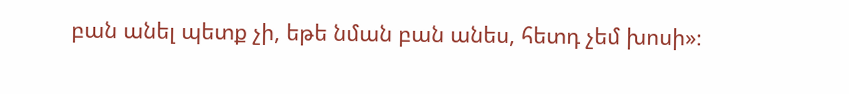բան անել պետք չի, եթե նման բան անես, հետդ չեմ խոսի»։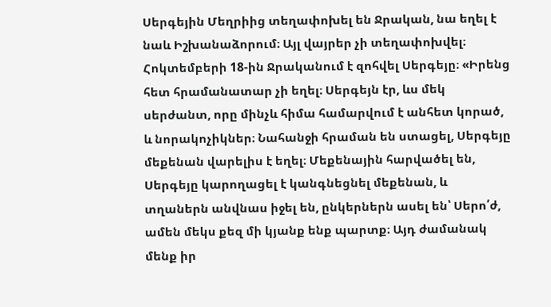Սերգեյին Մեղրիից տեղափոխել են Ջրական, նա եղել է նաև Իշխանաձորում։ Այլ վայրեր չի տեղափոխվել։ Հոկտեմբերի 18-ին Ջրականում է զոհվել Սերգեյը։ «Իրենց հետ հրամանատար չի եղել։ Սերգեյն էր, ևս մեկ սերժանտ, որը մինչև հիմա համարվում է անհետ կորած, և նորակոչիկներ։ Նահանջի հրաման են ստացել, Սերգեյը մեքենան վարելիս է եղել։ Մեքենային հարվածել են, Սերգեյը կարողացել է կանգնեցնել մեքենան, և տղաներն անվնաս իջել են, ընկերներն ասել են՝ Սերո՛ժ, ամեն մեկս քեզ մի կյանք ենք պարտք։ Այդ ժամանակ մենք իր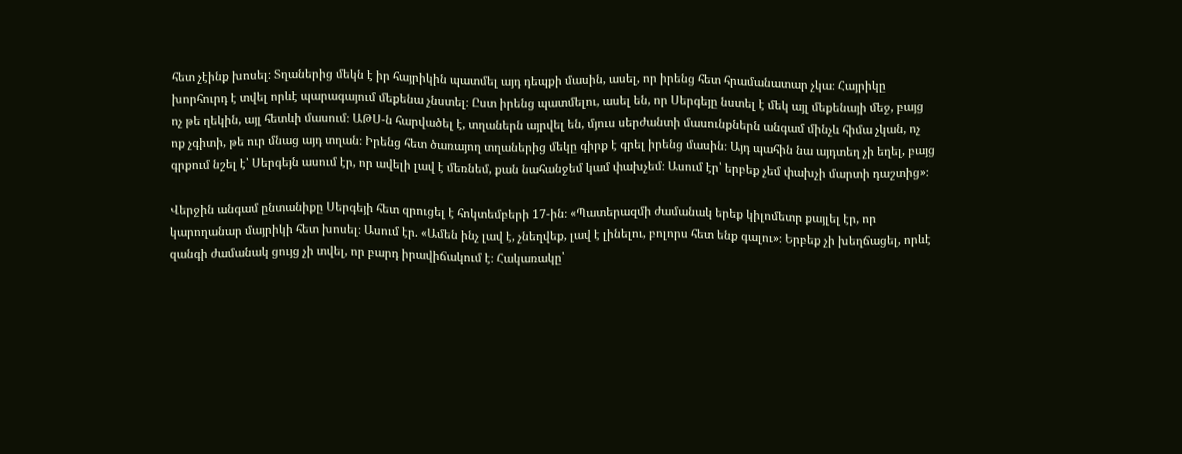հետ չէինք խոսել։ Տղաներից մեկն է իր հայրիկին պատմել այդ դեպքի մասին, ասել, որ իրենց հետ հրամանատար չկա։ Հայրիկը խորհուրդ է տվել որևէ պարագայում մեքենա չնստել։ Ըստ իրենց պատմելու, ասել են, որ Սերգեյը նստել է մեկ այլ մեքենայի մեջ, բայց ոչ թե ղեկին, այլ հետևի մասում։ ԱԹՍ-ն հարվածել է, տղաներն այրվել են, մյուս սերժանտի մասունքներն անգամ մինչև հիմա չկան, ոչ ոք չգիտի, թե ուր մնաց այդ տղան։ Իրենց հետ ծառայող տղաներից մեկը գիրք է գրել իրենց մասին։ Այդ պահին նա այդտեղ չի եղել, բայց գրքում նշել է՝ Սերգեյն ասում էր, որ ավելի լավ է մեռնեմ, քան նահանջեմ կամ փախչեմ։ Ասում էր՝ երբեք չեմ փախչի մարտի դաշտից»։

Վերջին անգամ ընտանիքը Սերգեյի հետ զրուցել է հոկտեմբերի 17-ին։ «Պատերազմի ժամանակ երեք կիլոմետր քայլել էր, որ կարողանար մայրիկի հետ խոսել։ Ասում էր. «Ամեն ինչ լավ է, չնեղվեք, լավ է լինելու, բոլորս հետ ենք գալու»։ Երբեք չի խեղճացել, որևէ զանգի ժամանակ ցույց չի տվել, որ բարդ իրավիճակում է։ Հակառակը՝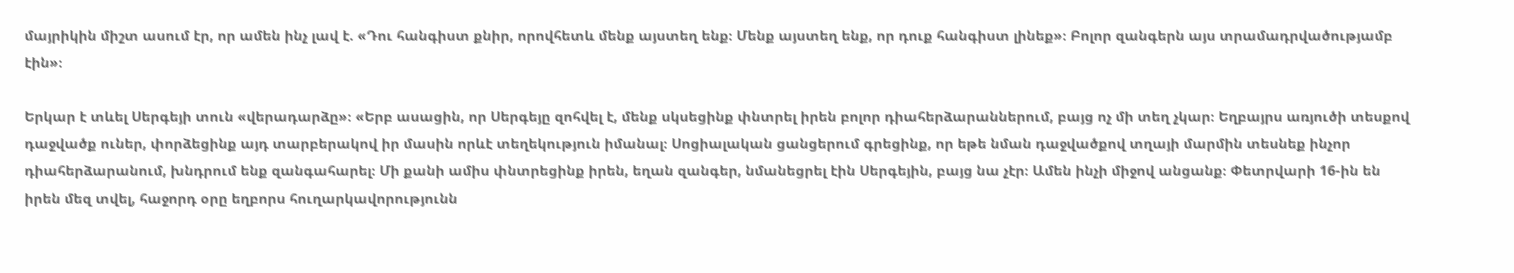մայրիկին միշտ ասում էր, որ ամեն ինչ լավ է. «Դու հանգիստ քնիր, որովհետև մենք այստեղ ենք։ Մենք այստեղ ենք, որ դուք հանգիստ լինեք»։ Բոլոր զանգերն այս տրամադրվածությամբ էին»։

Երկար է տևել Սերգեյի տուն «վերադարձը»։ «Երբ ասացին, որ Սերգեյը զոհվել է, մենք սկսեցինք փնտրել իրեն բոլոր դիահերձարաններում, բայց ոչ մի տեղ չկար։ Եղբայրս առյուծի տեսքով դաջվածք ուներ, փորձեցինք այդ տարբերակով իր մասին որևէ տեղեկություն իմանալ։ Սոցիալական ցանցերում գրեցինք, որ եթե նման դաջվածքով տղայի մարմին տեսնեք ինչոր դիահերձարանում, խնդրում ենք զանգահարել։ Մի քանի ամիս փնտրեցինք իրեն, եղան զանգեր, նմանեցրել էին Սերգեյին, բայց նա չէր։ Ամեն ինչի միջով անցանք։ Փետրվարի 16-ին են իրեն մեզ տվել, հաջորդ օրը եղբորս հուղարկավորությունն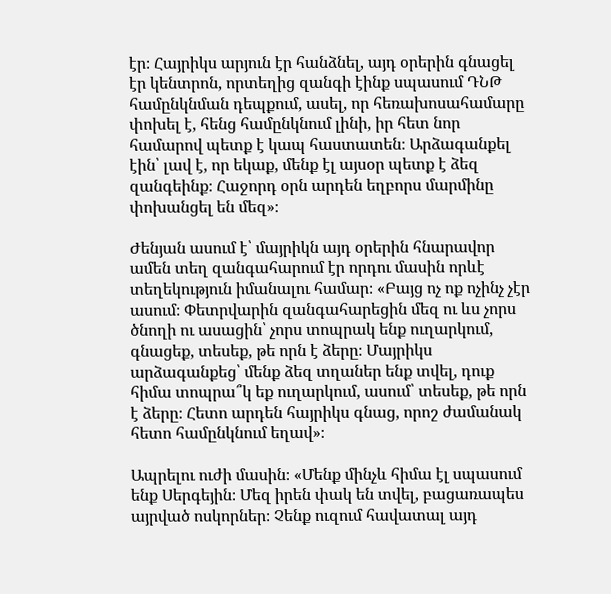էր։ Հայրիկս արյուն էր հանձնել, այդ օրերին գնացել էր կենտրոն, որտեղից զանգի էինք սպասում ԴՆԹ համընկնման դեպքում, ասել, որ հեռախոսահամարը փոխել է, հենց համընկնում լինի, իր հետ նոր համարով պետք է կապ հաստատեն։ Արձագանքել էին՝ լավ է, որ եկաք, մենք էլ այսօր պետք է ձեզ զանգեինք։ Հաջորդ օրն արդեն եղբորս մարմինը փոխանցել են մեզ»։

Ժենյան ասում է՝ մայրիկն այդ օրերին հնարավոր ամեն տեղ զանգահարում էր որդու մասին որևէ տեղեկություն իմանալու համար։ «Բայց ոչ ոք ոչինչ չէր ասում։ Փետրվարին զանգահարեցին մեզ ու ևս չորս ծնողի ու ասացին՝ չորս տոպրակ ենք ուղարկում, գնացեք, տեսեք, թե որն է ձերը։ Մայրիկս արձագանքեց՝ մենք ձեզ տղաներ ենք տվել, դուք հիմա տոպրա՞կ եք ուղարկում, ասում՝ տեսեք, թե որն է ձերը։ Հետո արդեն հայրիկս գնաց, որոշ ժամանակ հետո համընկնում եղավ»։

Ապրելու ուժի մասին։ «Մենք մինչև հիմա էլ սպասում ենք Սերգեյին։ Մեզ իրեն փակ են տվել, բացառապես այրված ոսկորներ։ Չենք ուզում հավատալ այդ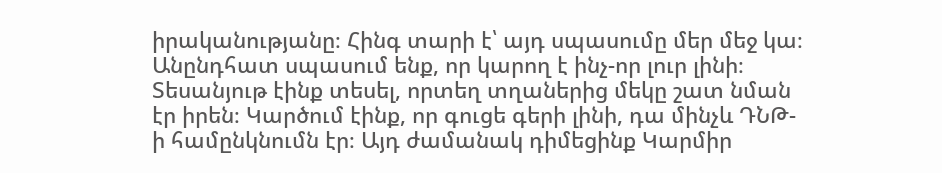իրականությանը։ Հինգ տարի է՝ այդ սպասումը մեր մեջ կա։ Անընդհատ սպասում ենք, որ կարող է ինչ-որ լուր լինի։ Տեսանյութ էինք տեսել, որտեղ տղաներից մեկը շատ նման էր իրեն։ Կարծում էինք, որ գուցե գերի լինի, դա մինչև ԴՆԹ-ի համընկնումն էր։ Այդ ժամանակ դիմեցինք Կարմիր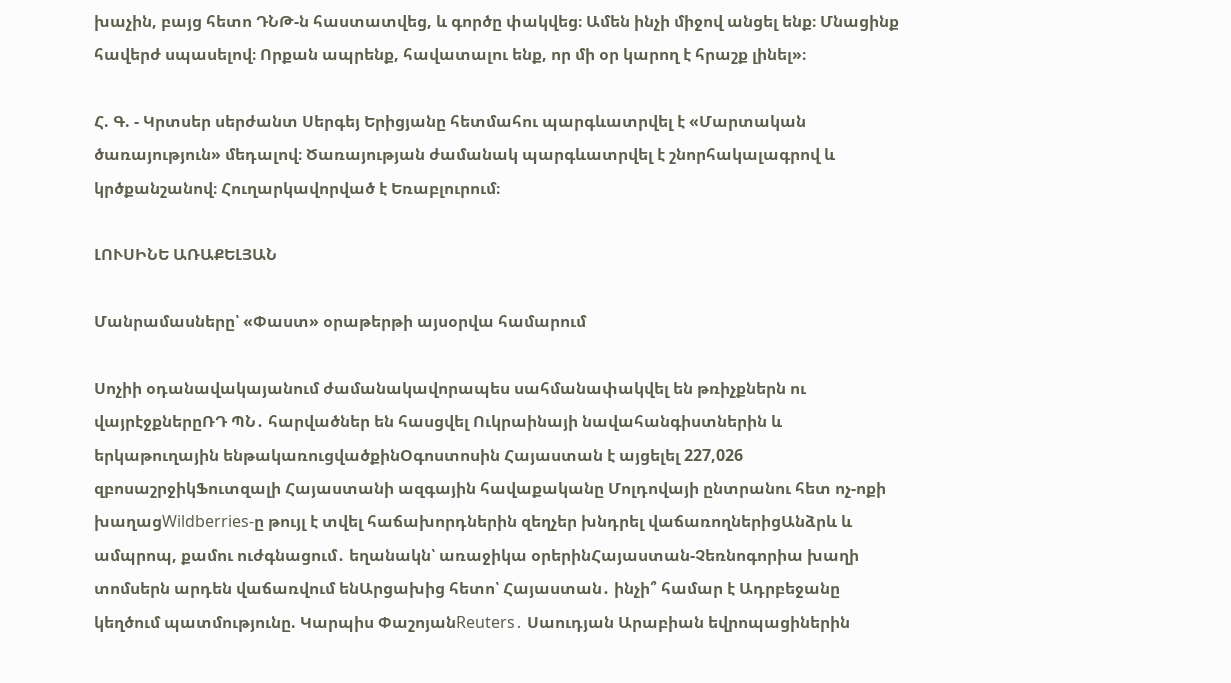խաչին, բայց հետո ԴՆԹ-ն հաստատվեց, և գործը փակվեց։ Ամեն ինչի միջով անցել ենք։ Մնացինք հավերժ սպասելով։ Որքան ապրենք, հավատալու ենք, որ մի օր կարող է հրաշք լինել»։

Հ. Գ. - Կրտսեր սերժանտ Սերգեյ Երիցյանը հետմահու պարգևատրվել է «Մարտական ծառայություն» մեդալով։ Ծառայության ժամանակ պարգևատրվել է շնորհակալագրով և կրծքանշանով։ Հուղարկավորված է Եռաբլուրում։

ԼՈՒՍԻՆԵ ԱՌԱՔԵԼՅԱՆ

Մանրամասները՝ «Փաստ» օրաթերթի այսօրվա համարում

Սոչիի օդանավակայանում ժամանակավորապես սահմանափակվել են թռիչքներն ու վայրէջքներըՌԴ ՊՆ․ հարվածներ են հասցվել Ուկրաինայի նավահանգիստներին և երկաթուղային ենթակառուցվածքինՕգոստոսին Հայաստան է այցելել 227,026 զբոսաշրջիկՖուտզալի Հայաստանի ազգային հավաքականը Մոլդովայի ընտրանու հետ ոչ-ոքի խաղացWildberries-ը թույլ է տվել հաճախորդներին զեղչեր խնդրել վաճառողներիցԱնձրև և ամպրոպ, քամու ուժգնացում․ եղանակն՝ առաջիկա օրերինՀայաստան-Չեռնոգորիա խաղի տոմսերն արդեն վաճառվում ենԱրցախից հետո՝ Հայաստան․ ինչի՞ համար է Ադրբեջանը կեղծում պատմությունը. Կարպիս ՓաշոյանReuters․ Սաուդյան Արաբիան եվրոպացիներին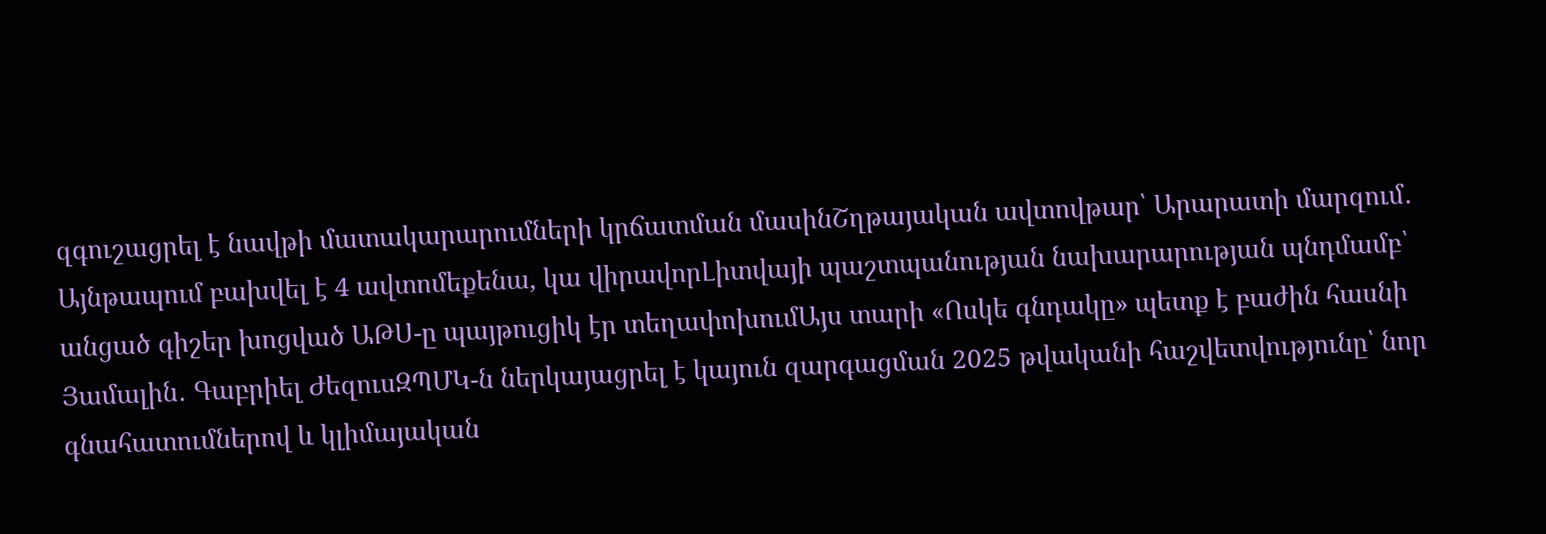զգուշացրել է նավթի մատակարարումների կրճատման մասինՇղթայական ավտովթար՝ Արարատի մարզում․ Այնթապում բախվել է 4 ավտոմեքենա, կա վիրավորԼիտվայի պաշտպանության նախարարության պնդմամբ՝ անցած գիշեր խոցված ԱԹՍ-ը պայթուցիկ էր տեղափոխումԱյս տարի «Ոսկե գնդակը» պետք է բաժին հասնի Յամալին․ Գաբրիել ԺեզուսԶՊՄԿ-ն ներկայացրել է կայուն զարգացման 2025 թվականի հաշվետվությունը՝ նոր գնահատումներով և կլիմայական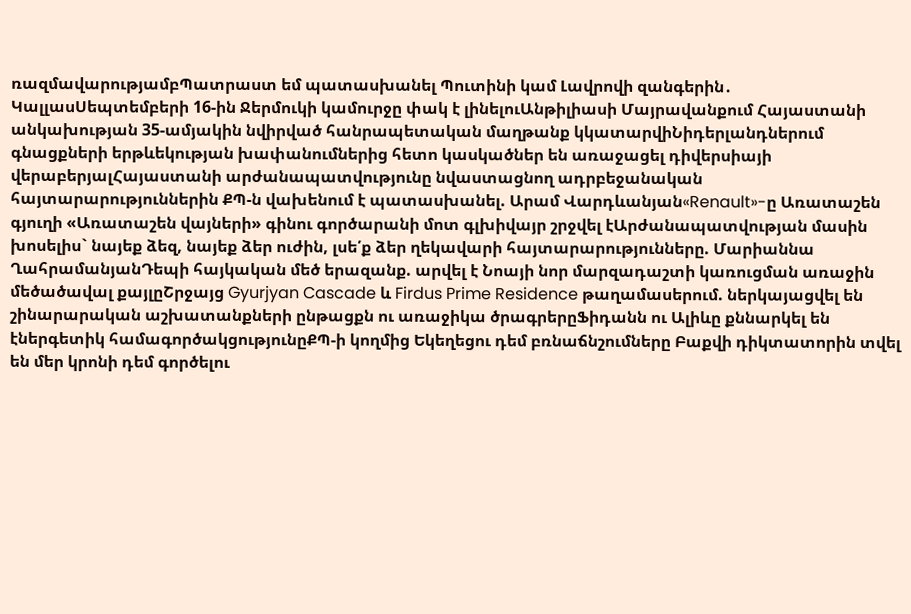ռազմավարությամբՊատրաստ եմ պատասխանել Պուտինի կամ Լավրովի զանգերին․ ԿալլասՍեպտեմբերի 16-ին Ջերմուկի կամուրջը փակ է լինելուԱնթիլիասի Մայրավանքում Հայաստանի անկախության 35-ամյակին նվիրված հանրապետական մաղթանք կկատարվիՆիդերլանդներում գնացքների երթևեկության խափանումներից հետո կասկածներ են առաջացել դիվերսիայի վերաբերյալՀայաստանի արժանապատվությունը նվաստացնող ադրբեջանական հայտարարություններին ՔՊ-ն վախենում է պատասխանել. Արամ Վարդևանյան«Renault»-ը Առատաշեն գյուղի «Առատաշեն վայների» գինու գործարանի մոտ գլխիվայր շրջվել էԱրժանապատվության մասին խոսելիս` նայեք ձեզ, նայեք ձեր ուժին, լսե՛ք ձեր ղեկավարի հայտարարությունները. Մարիաննա ՂահրամանյանԴեպի հայկական մեծ երազանք. արվել է Նոայի նոր մարզադաշտի կառուցման առաջին մեծածավալ քայլըՇրջայց Gyurjyan Cascade և Firdus Prime Residence թաղամասերում. ներկայացվել են շինարարական աշխատանքների ընթացքն ու առաջիկա ծրագրերըՖիդանն ու Ալիևը քննարկել են էներգետիկ համագործակցությունըՔՊ-ի կողմից Եկեղեցու դեմ բռնաճնշումները Բաքվի դիկտատորին տվել են մեր կրոնի դեմ գործելու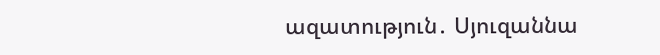ազատություն․ Սյուզաննա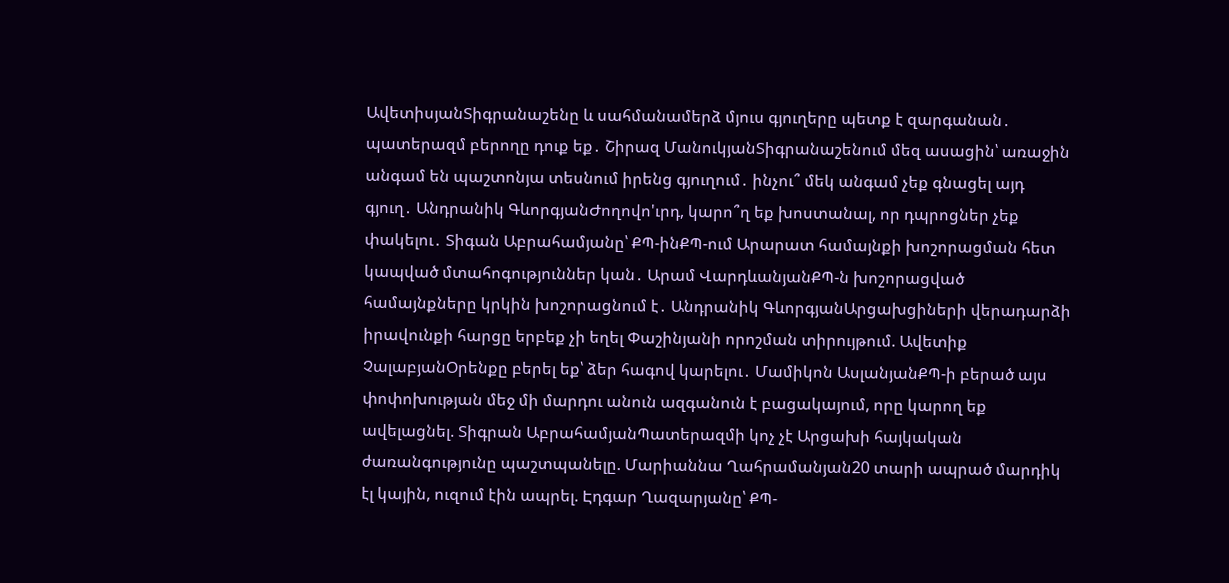ԱվետիսյանՏիգրանաշենը և սահմանամերձ մյուս գյուղերը պետք է զարգանան․ պատերազմ բերողը դուք եք․ Շիրազ ՄանուկյանՏիգրանաշենում մեզ ասացին՝ առաջին անգամ են պաշտոնյա տեսնում իրենց գյուղում․ ինչու՞ մեկ անգամ չեք գնացել այդ գյուղ․ Անդրանիկ ԳևորգյանԺողովո'ւրդ, կարո՞ղ եք խոստանալ, որ դպրոցներ չեք փակելու․ Տիգան Աբրահամյանը՝ ՔՊ-ինՔՊ-ում Արարատ համայնքի խոշորացման հետ կապված մտահոգություններ կան․ Արամ ՎարդևանյանՔՊ-ն խոշորացված համայնքները կրկին խոշորացնում է․ Անդրանիկ ԳևորգյանԱրցախցիների վերադարձի իրավունքի հարցը երբեք չի եղել Փաշինյանի որոշման տիրույթում. Ավետիք ՉալաբյանՕրենքը բերել եք՝ ձեր հագով կարելու․ Մամիկոն ԱսլանյանՔՊ-ի բերած այս փոփոխության մեջ մի մարդու անուն ազգանուն է բացակայում, որը կարող եք ավելացնել. Տիգրան ԱբրահամյանՊատերազմի կոչ չէ Արցախի հայկական ժառանգությունը պաշտպանելը. Մարիաննա Ղահրամանյան20 տարի ապրած մարդիկ էլ կային, ուզում էին ապրել. Էդգար Ղազարյանը՝ ՔՊ-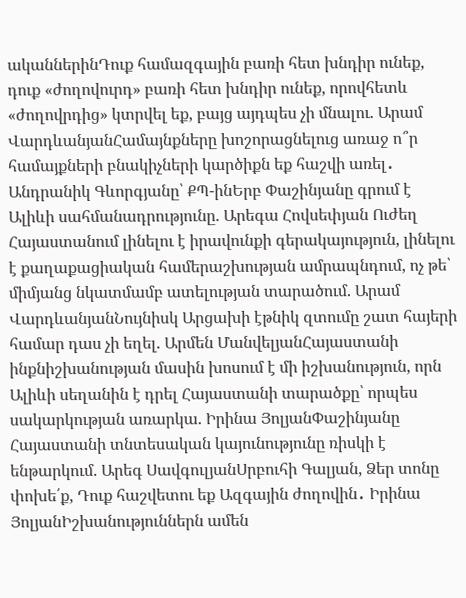ականներինԴուք համազգային բառի հետ խնդիր ունեք, դուք «ժողովուրդ» բառի հետ խնդիր ունեք, որովհետև «ժողովրդից» կտրվել եք, բայց այդպես չի մնալու. Արամ ՎարդևանյանՀամայնքները խոշորացնելուց առաջ ո՞ր համայքների բնակիչների կարծիքն եք հաշվի առել․ Անդրանիկ Գևորգյանը՝ ՔՊ-ինԵրբ Փաշինյանը գրում է Ալիևի սահմանադրությունը. Արեգա Հովսեփյան Ուժեղ Հայաստանում լինելու է իրավունքի գերակայություն, լինելու է քաղաքացիական համերաշխության ամրապնդում, ոչ թե՝ միմյանց նկատմամբ ատելության տարածում. Արամ ՎարդևանյանՆույնիսկ Արցախի էթնիկ զտումը շատ հայերի համար դաս չի եղել. Արմեն ՄանվելյանՀայաստանի ինքնիշխանության մասին խոսում է մի իշխանություն, որն Ալիևի սեղանին է դրել Հայաստանի տարածքը՝ որպես սակարկության առարկա. Իրինա ՅոլյանՓաշինյանը Հայաստանի տնտեսական կայունությունը ռիսկի է ենթարկում. Արեգ ՍավգուլյանՍրբուհի Գալյան, Ձեր տոնը փոխե՛ք, Դուք հաշվետու եք Ազգային ժողովին․ Իրինա ՅոլյանԻշխանություններն ամեն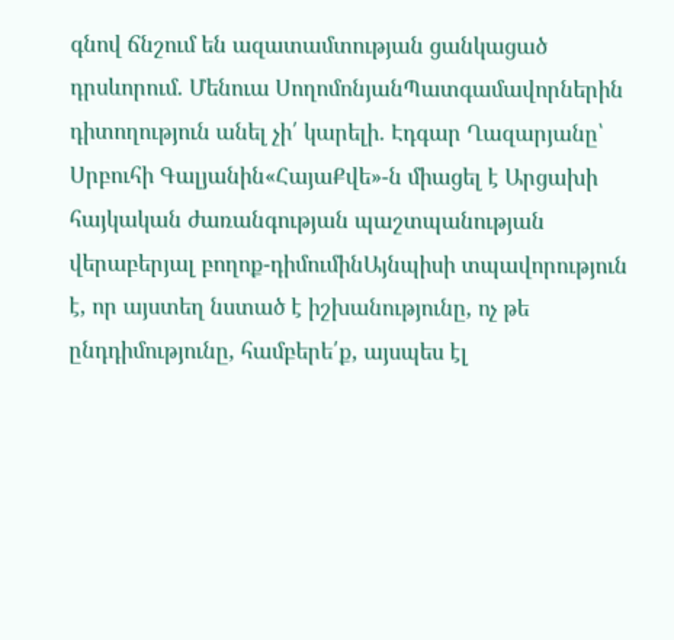գնով ճնշում են ազատամտության ցանկացած դրսևորում. Մենուա ՍողոմոնյանՊատգամավորներին դիտողություն անել չի՛ կարելի․ Էդգար Ղազարյանը՝ Սրբուհի Գալյանին«ՀայաՔվե»-ն միացել է Արցախի հայկական ժառանգության պաշտպանության վերաբերյալ բողոք-դիմումինԱյնպիսի տպավորություն է, որ այստեղ նստած է իշխանությունը, ոչ թե ընդդիմությունը, համբերե՛ք, այսպես էլ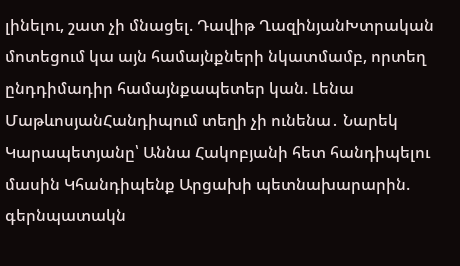լինելու, շատ չի մնացել. Դավիթ ՂազինյանԽտրական մոտեցում կա այն համայնքների նկատմամբ, որտեղ ընդդիմադիր համայնքապետեր կան. Լենա ՄաթևոսյանՀանդիպում տեղի չի ունենա․ Նարեկ Կարապետյանը՝ Աննա Հակոբյանի հետ հանդիպելու մասին Կհանդիպենք Արցախի պետնախարարին. գերնպատակն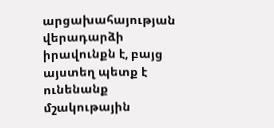արցախահայության վերադարձի իրավունքն է, բայց այստեղ պետք է ունենանք մշակութային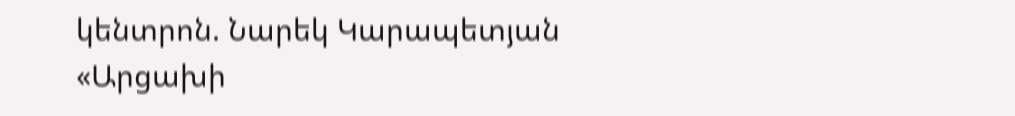կենտրոն. Նարեկ Կարապետյան «Արցախի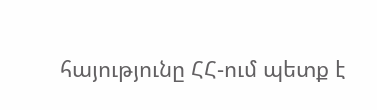հայությունը ՀՀ-ում պետք է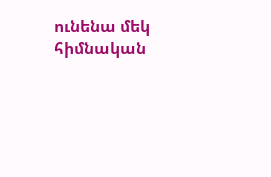ունենա մեկ հիմնական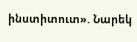ինստիտուտ». Նարեկ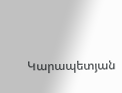Կարապետյան